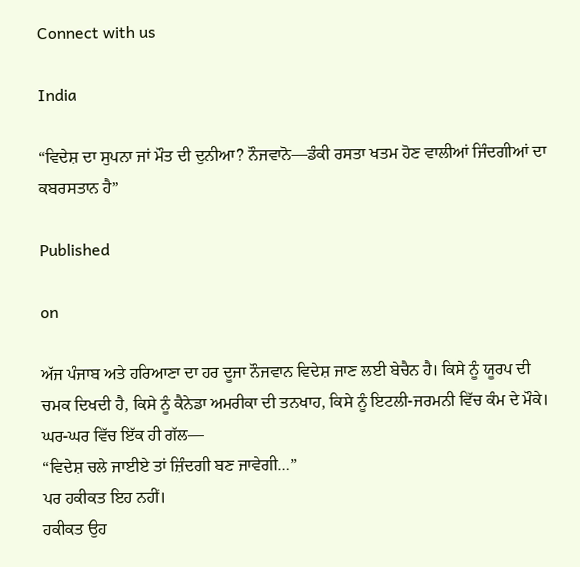Connect with us

India

“ਵਿਦੇਸ਼ ਦਾ ਸੁਪਨਾ ਜਾਂ ਮੌਤ ਦੀ ਦੁਨੀਆ? ਨੌਜਵਾਨੋ—ਡੰਕੀ ਰਸਤਾ ਖਤਮ ਹੋਣ ਵਾਲੀਆਂ ਜਿੰਦਗੀਆਂ ਦਾ ਕਬਰਸਤਾਨ ਹੈ”

Published

on

ਅੱਜ ਪੰਜਾਬ ਅਤੇ ਹਰਿਆਣਾ ਦਾ ਹਰ ਦੂਜਾ ਨੌਜਵਾਨ ਵਿਦੇਸ਼ ਜਾਣ ਲਈ ਬੇਚੈਨ ਹੈ। ਕਿਸੇ ਨੂੰ ਯੂਰਪ ਦੀ ਚਮਕ ਦਿਖਦੀ ਹੈ, ਕਿਸੇ ਨੂੰ ਕੈਨੇਡਾ ਅਮਰੀਕਾ ਦੀ ਤਨਖਾਹ, ਕਿਸੇ ਨੂੰ ਇਟਲੀ-ਜਰਮਨੀ ਵਿੱਚ ਕੰਮ ਦੇ ਮੌਕੇ। ਘਰ-ਘਰ ਵਿੱਚ ਇੱਕ ਹੀ ਗੱਲ—
“ਵਿਦੇਸ਼ ਚਲੇ ਜਾਈਏ ਤਾਂ ਜ਼ਿੰਦਗੀ ਬਣ ਜਾਵੇਗੀ…”
ਪਰ ਹਕੀਕਤ ਇਹ ਨਹੀਂ।
ਹਕੀਕਤ ਉਹ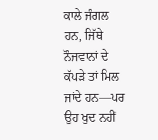ਕਾਲੇ ਜੰਗਲ ਹਨ, ਜਿੱਥੇ ਨੌਜਵਾਨਾਂ ਦੇ ਕੱਪੜੇ ਤਾਂ ਮਿਲ ਜਾਂਦੇ ਹਨ—ਪਰ ਉਹ ਖੁਦ ਨਹੀਂ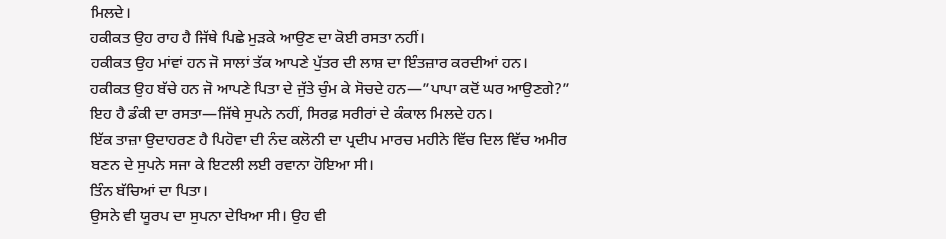ਮਿਲਦੇ।
ਹਕੀਕਤ ਉਹ ਰਾਹ ਹੈ ਜਿੱਥੇ ਪਿਛੇ ਮੁੜਕੇ ਆਉਣ ਦਾ ਕੋਈ ਰਸਤਾ ਨਹੀਂ।
ਹਕੀਕਤ ਉਹ ਮਾਂਵਾਂ ਹਨ ਜੋ ਸਾਲਾਂ ਤੱਕ ਆਪਣੇ ਪੁੱਤਰ ਦੀ ਲਾਸ਼ ਦਾ ਇੰਤਜ਼ਾਰ ਕਰਦੀਆਂ ਹਨ।
ਹਕੀਕਤ ਉਹ ਬੱਚੇ ਹਨ ਜੋ ਆਪਣੇ ਪਿਤਾ ਦੇ ਜੁੱਤੇ ਚੁੰਮ ਕੇ ਸੋਚਦੇ ਹਨ—”ਪਾਪਾ ਕਦੋਂ ਘਰ ਆਉਣਗੇ?”
ਇਹ ਹੈ ਡੰਕੀ ਦਾ ਰਸਤਾ—ਜਿੱਥੇ ਸੁਪਨੇ ਨਹੀਂ, ਸਿਰਫ਼ ਸਰੀਰਾਂ ਦੇ ਕੰਕਾਲ ਮਿਲਦੇ ਹਨ।
ਇੱਕ ਤਾਜ਼ਾ ਉਦਾਹਰਣ ਹੈ ਪਿਹੋਵਾ ਦੀ ਨੰਦ ਕਲੋਨੀ ਦਾ ਪ੍ਰਦੀਪ ਮਾਰਚ ਮਹੀਨੇ ਵਿੱਚ ਦਿਲ ਵਿੱਚ ਅਮੀਰ ਬਣਨ ਦੇ ਸੁਪਨੇ ਸਜਾ ਕੇ ਇਟਲੀ ਲਈ ਰਵਾਨਾ ਹੋਇਆ ਸੀ।
ਤਿੰਨ ਬੱਚਿਆਂ ਦਾ ਪਿਤਾ।
ਉਸਨੇ ਵੀ ਯੂਰਪ ਦਾ ਸੁਪਨਾ ਦੇਖਿਆ ਸੀ। ਉਹ ਵੀ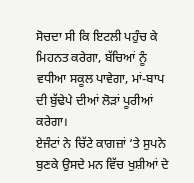ਸੋਚਦਾ ਸੀ ਕਿ ਇਟਲੀ ਪਹੁੰਚ ਕੇ ਮਿਹਨਤ ਕਰੇਗਾ, ਬੱਚਿਆਂ ਨੂੰ ਵਧੀਆ ਸਕੂਲ ਪਾਵੇਗਾ, ਮਾਂ-ਬਾਪ ਦੀ ਬੁੱਢੇਪੇ ਦੀਆਂ ਲੋੜਾਂ ਪੂਰੀਆਂ ਕਰੇਗਾ।
ਏਜੰਟਾਂ ਨੇ ਚਿੱਟੇ ਕਾਗਜ਼ਾਂ ‘ਤੇ ਸੁਪਨੇ ਬੁਣਕੇ ਉਸਦੇ ਮਨ ਵਿੱਚ ਖੁਸ਼ੀਆਂ ਦੇ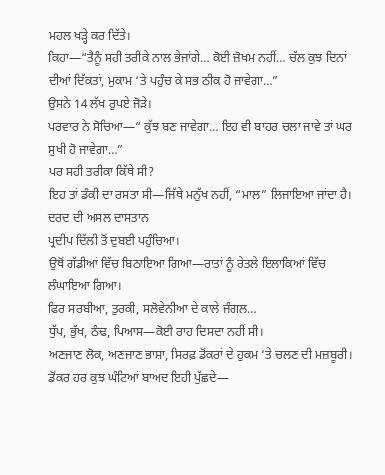ਮਹਲ ਖੜ੍ਹੇ ਕਰ ਦਿੱਤੇ।
ਕਿਹਾ—“ਤੈਨੂੰ ਸਹੀ ਤਰੀਕੇ ਨਾਲ ਭੇਜਾਂਗੇ… ਕੋਈ ਜ਼ੋਖਮ ਨਹੀਂ… ਚੱਲ ਕੁਝ ਦਿਨਾਂ ਦੀਆਂ ਦਿੱਕਤਾਂ, ਮੁਕਾਮ ‘ਤੇ ਪਹੁੰਚ ਕੇ ਸਭ ਠੀਕ ਹੋ ਜਾਵੇਗਾ…”
ਉਸਨੇ 14 ਲੱਖ ਰੁਪਏ ਜੋੜੇ।
ਪਰਵਾਰ ਨੇ ਸੋਚਿਆ—“ ਕੁੱਝ ਬਣ ਜਾਵੇਗਾ… ਇਹ ਵੀ ਬਾਹਰ ਚਲਾ ਜਾਵੇ ਤਾਂ ਘਰ ਸੁਖੀ ਹੋ ਜਾਵੇਗਾ…”
ਪਰ ਸਹੀ ਤਰੀਕਾ ਕਿੱਥੇ ਸੀ?
ਇਹ ਤਾਂ ਡੰਕੀ ਦਾ ਰਸਤਾ ਸੀ—ਜਿੱਥੇ ਮਨੁੱਖ ਨਹੀਂ, “ਮਾਲ” ਲਿਜਾਇਆ ਜਾਂਦਾ ਹੈ।
ਦਰਦ ਦੀ ਅਸਲ ਦਾਸਤਾਨ
ਪ੍ਰਦੀਪ ਦਿੱਲੀ ਤੋਂ ਦੁਬਈ ਪਹੁੰਚਿਆ।
ਉਥੋਂ ਗੱਡੀਆਂ ਵਿੱਚ ਬਿਠਾਇਆ ਗਿਆ—ਰਾਤਾਂ ਨੂੰ ਰੇਤਲੇ ਇਲਾਕਿਆਂ ਵਿੱਚ ਲੰਘਾਇਆ ਗਿਆ।
ਫਿਰ ਸਰਬੀਆ, ਤੁਰਕੀ, ਸਲੋਵੇਨੀਆ ਦੇ ਕਾਲੇ ਜੰਗਲ…
ਧੁੱਪ, ਭੁੱਖ, ਠੰਢ, ਪਿਆਸ—ਕੋਈ ਰਾਹ ਦਿਸਦਾ ਨਹੀਂ ਸੀ।
ਅਣਜਾਣ ਲੋਕ, ਅਣਜਾਣ ਭਾਸ਼ਾ, ਸਿਰਫ਼ ਡੋਂਕਰਾਂ ਦੇ ਹੁਕਮ ‘ਤੇ ਚਲਣ ਦੀ ਮਜ਼ਬੂਰੀ।
ਡੋਂਕਰ ਹਰ ਕੁਝ ਘੰਟਿਆਂ ਬਾਅਦ ਇਹੀ ਪੁੱਛਦੇ—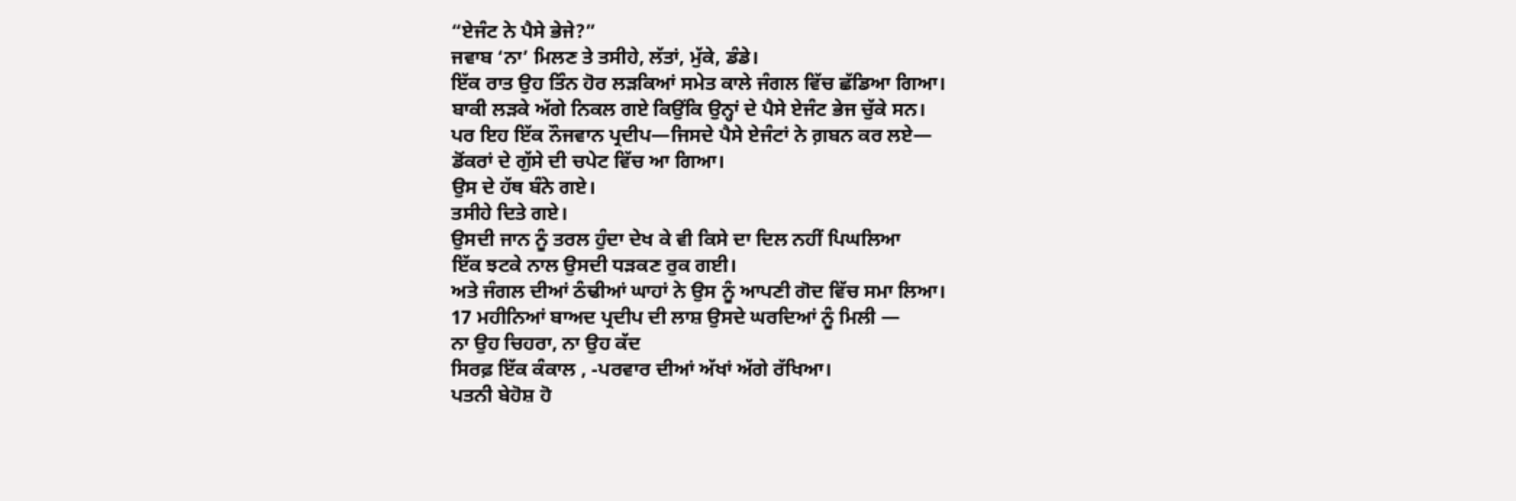“ਏਜੰਟ ਨੇ ਪੈਸੇ ਭੇਜੇ?”
ਜਵਾਬ ‘ਨਾ’ ਮਿਲਣ ਤੇ ਤਸੀਹੇ, ਲੱਤਾਂ, ਮੁੱਕੇ, ਡੰਡੇ।
ਇੱਕ ਰਾਤ ਉਹ ਤਿੰਨ ਹੋਰ ਲੜਕਿਆਂ ਸਮੇਤ ਕਾਲੇ ਜੰਗਲ ਵਿੱਚ ਛੱਡਿਆ ਗਿਆ।
ਬਾਕੀ ਲੜਕੇ ਅੱਗੇ ਨਿਕਲ ਗਏ ਕਿਉਂਕਿ ਉਨ੍ਹਾਂ ਦੇ ਪੈਸੇ ਏਜੰਟ ਭੇਜ ਚੁੱਕੇ ਸਨ।
ਪਰ ਇਹ ਇੱਕ ਨੌਜਵਾਨ ਪ੍ਰਦੀਪ—ਜਿਸਦੇ ਪੈਸੇ ਏਜੰਟਾਂ ਨੇ ਗ਼ਬਨ ਕਰ ਲਏ—
ਡੋਂਕਰਾਂ ਦੇ ਗੁੱਸੇ ਦੀ ਚਪੇਟ ਵਿੱਚ ਆ ਗਿਆ।
ਉਸ ਦੇ ਹੱਥ ਬੰਨੇ ਗਏ।
ਤਸੀਹੇ ਦਿਤੇ ਗਏ।
ਉਸਦੀ ਜਾਨ ਨੂੰ ਤਰਲ ਹੁੰਦਾ ਦੇਖ ਕੇ ਵੀ ਕਿਸੇ ਦਾ ਦਿਲ ਨਹੀਂ ਪਿਘਲਿਆ
ਇੱਕ ਝਟਕੇ ਨਾਲ ਉਸਦੀ ਧੜਕਣ ਰੁਕ ਗਈ।
ਅਤੇ ਜੰਗਲ ਦੀਆਂ ਠੰਢੀਆਂ ਘਾਹਾਂ ਨੇ ਉਸ ਨੂੰ ਆਪਣੀ ਗੋਦ ਵਿੱਚ ਸਮਾ ਲਿਆ।
17 ਮਹੀਨਿਆਂ ਬਾਅਦ ਪ੍ਰਦੀਪ ਦੀ ਲਾਸ਼ ਉਸਦੇ ਘਰਦਿਆਂ ਨੂੰ ਮਿਲੀ —
ਨਾ ਉਹ ਚਿਹਰਾ, ਨਾ ਉਹ ਕੱਦ
ਸਿਰਫ਼ ਇੱਕ ਕੰਕਾਲ , -ਪਰਵਾਰ ਦੀਆਂ ਅੱਖਾਂ ਅੱਗੇ ਰੱਖਿਆ।
ਪਤਨੀ ਬੇਹੋਸ਼ ਹੋ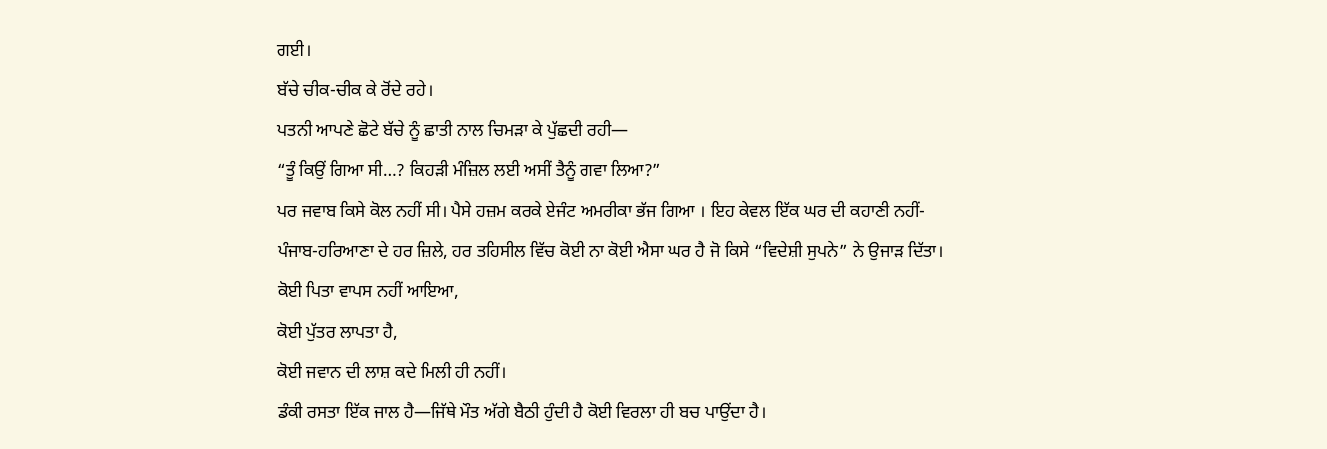ਗਈ।
ਬੱਚੇ ਚੀਕ-ਚੀਕ ਕੇ ਰੋਂਦੇ ਰਹੇ।
ਪਤਨੀ ਆਪਣੇ ਛੋਟੇ ਬੱਚੇ ਨੂੰ ਛਾਤੀ ਨਾਲ ਚਿਮੜਾ ਕੇ ਪੁੱਛਦੀ ਰਹੀ—
“ਤੂੰ ਕਿਉਂ ਗਿਆ ਸੀ…? ਕਿਹੜੀ ਮੰਜ਼ਿਲ ਲਈ ਅਸੀਂ ਤੈਨੂੰ ਗਵਾ ਲਿਆ?”
ਪਰ ਜਵਾਬ ਕਿਸੇ ਕੋਲ ਨਹੀਂ ਸੀ। ਪੈਸੇ ਹਜ਼ਮ ਕਰਕੇ ਏਜੰਟ ਅਮਰੀਕਾ ਭੱਜ ਗਿਆ । ਇਹ ਕੇਵਲ ਇੱਕ ਘਰ ਦੀ ਕਹਾਣੀ ਨਹੀਂ-
ਪੰਜਾਬ-ਹਰਿਆਣਾ ਦੇ ਹਰ ਜ਼ਿਲੇ, ਹਰ ਤਹਿਸੀਲ ਵਿੱਚ ਕੋਈ ਨਾ ਕੋਈ ਐਸਾ ਘਰ ਹੈ ਜੋ ਕਿਸੇ “ਵਿਦੇਸ਼ੀ ਸੁਪਨੇ” ਨੇ ਉਜਾੜ ਦਿੱਤਾ।
ਕੋਈ ਪਿਤਾ ਵਾਪਸ ਨਹੀਂ ਆਇਆ,
ਕੋਈ ਪੁੱਤਰ ਲਾਪਤਾ ਹੈ,
ਕੋਈ ਜਵਾਨ ਦੀ ਲਾਸ਼ ਕਦੇ ਮਿਲੀ ਹੀ ਨਹੀਂ।
ਡੰਕੀ ਰਸਤਾ ਇੱਕ ਜਾਲ ਹੈ—ਜਿੱਥੇ ਮੌਤ ਅੱਗੇ ਬੈਠੀ ਹੁੰਦੀ ਹੈ ਕੋਈ ਵਿਰਲਾ ਹੀ ਬਚ ਪਾਉਂਦਾ ਹੈ।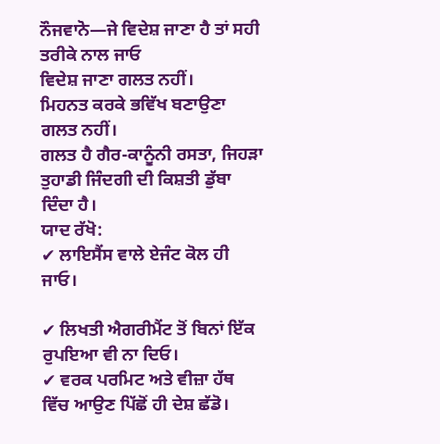ਨੌਜਵਾਨੋ—ਜੇ ਵਿਦੇਸ਼ ਜਾਣਾ ਹੈ ਤਾਂ ਸਹੀ ਤਰੀਕੇ ਨਾਲ ਜਾਓ
ਵਿਦੇਸ਼ ਜਾਣਾ ਗਲਤ ਨਹੀਂ।
ਮਿਹਨਤ ਕਰਕੇ ਭਵਿੱਖ ਬਣਾਉਣਾ ਗਲਤ ਨਹੀਂ।
ਗਲਤ ਹੈ ਗੈਰ-ਕਾਨੂੰਨੀ ਰਸਤਾ, ਜਿਹੜਾ ਤੁਹਾਡੀ ਜਿੰਦਗੀ ਦੀ ਕਿਸ਼ਤੀ ਡੁੱਬਾ ਦਿੰਦਾ ਹੈ।
ਯਾਦ ਰੱਖੋ:
✔ ਲਾਇਸੈਂਸ ਵਾਲੇ ਏਜੰਟ ਕੋਲ ਹੀ ਜਾਓ।

✔ ਲਿਖਤੀ ਐਗਰੀਮੈਂਟ ਤੋਂ ਬਿਨਾਂ ਇੱਕ ਰੁਪਇਆ ਵੀ ਨਾ ਦਿਓ।
✔ ਵਰਕ ਪਰਮਿਟ ਅਤੇ ਵੀਜ਼ਾ ਹੱਥ ਵਿੱਚ ਆਉਣ ਪਿੱਛੋਂ ਹੀ ਦੇਸ਼ ਛੱਡੋ।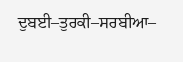ਦੁਬਈ–ਤੁਰਕੀ–ਸਰਬੀਆ–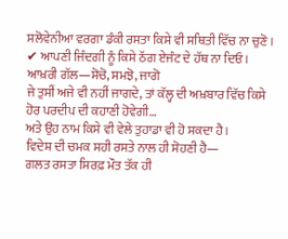ਸਲੋਵੇਨੀਆ ਵਰਗਾ ਡੰਕੀ ਰਸਤਾ ਕਿਸੇ ਵੀ ਸਥਿਤੀ ਵਿੱਚ ਨਾ ਚੁਣੋ।
✔ ਆਪਣੀ ਜਿੰਦਗੀ ਨੂੰ ਕਿਸੇ ਠੱਗ ਏਜੰਟ ਦੇ ਹੱਥ ਨਾ ਦਿਓ।
ਆਖ਼ਰੀ ਗੱਲ—ਸੋਚੋ, ਸਮਝੋ, ਜਾਗੋ
ਜੇ ਤੁਸੀਂ ਅਜੇ ਵੀ ਨਹੀਂ ਜਾਗਦੇ, ਤਾਂ ਕੱਲ੍ਹ ਦੀ ਅਖ਼ਬਾਰ ਵਿੱਚ ਕਿਸੇ ਹੋਰ ਪਰਦੀਪ ਦੀ ਕਹਾਣੀ ਹੋਵੇਗੀ…
ਅਤੇ ਉਹ ਨਾਮ ਕਿਸੇ ਵੀ ਵੇਲੇ ਤੁਹਾਡਾ ਵੀ ਹੋ ਸਕਦਾ ਹੈ।
ਵਿਦੇਸ਼ ਦੀ ਚਮਕ ਸਹੀ ਰਸਤੇ ਨਾਲ ਹੀ ਸੋਹਣੀ ਹੈ—
ਗਲਤ ਰਸਤਾ ਸਿਰਫ਼ ਮੌਤ ਤੱਕ ਹੀ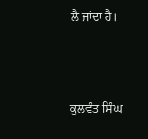ਲੈ ਜਾਂਦਾ ਹੈ।



ਕੁਲਵੰਤ ਸਿੰਘ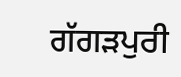ਗੱਗੜਪੁਰੀ